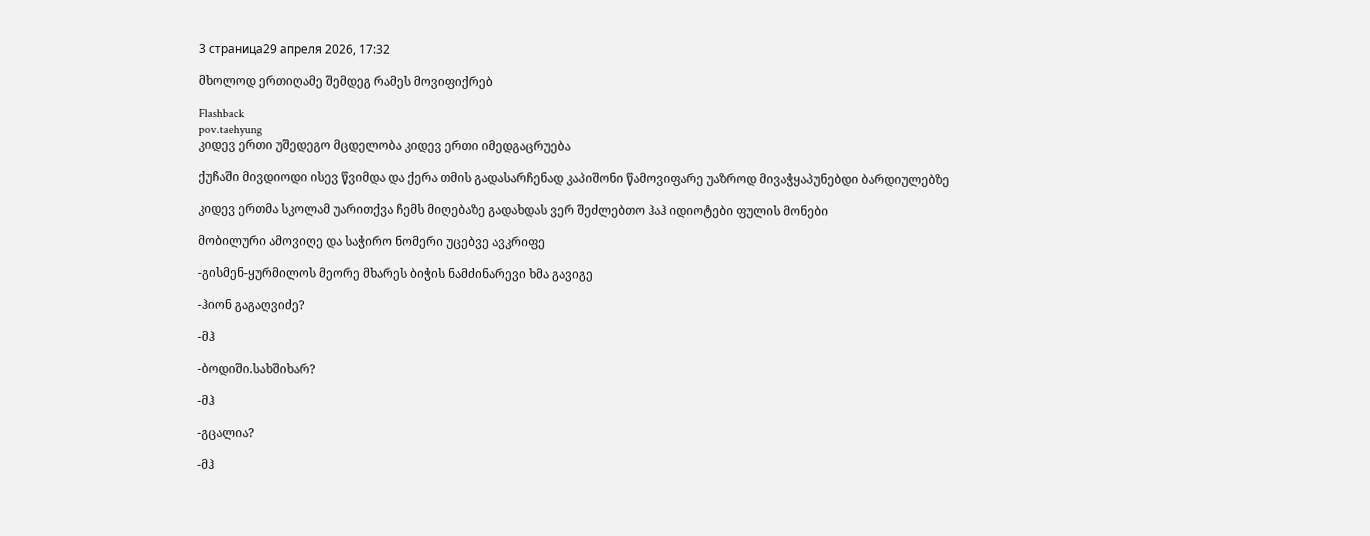3 страница29 апреля 2026, 17:32

მხოლოდ ერთიღამე შემდეგ რამეს მოვიფიქრებ

Flashback
pov.taehyung
კიდევ ერთი უშედეგო მცდელობა კიდევ ერთი იმედგაცრუება

ქუჩაში მივდიოდი ისევ წვიმდა და ქერა თმის გადასარჩენად კაპიშონი წამოვიფარე უაზროდ მივაჭყაპუნებდი ბარდიულებზე

კიდევ ერთმა სკოლამ უარითქვა ჩემს მიღებაზე გადახდას ვერ შეძლებთო ჰაჰ იდიოტები ფულის მონები

მობილური ამოვიღე და საჭირო ნომერი უცებვე ავკრიფე

-გისმენ-ყურმილოს მეორე მხარეს ბიჭის ნამძინარევი ხმა გავიგე

-ჰიონ გაგაღვიძე?

-მჰ

-ბოდიში.სახშიხარ?

-მჰ

-გცალია?

-მჰ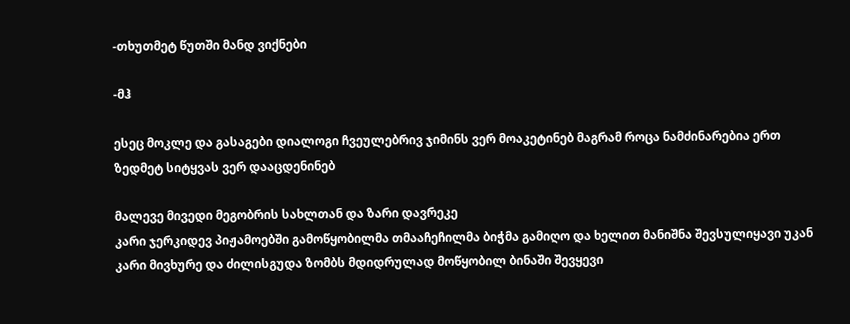-თხუთმეტ წუთში მანდ ვიქნები

-მჰ

ესეც მოკლე და გასაგები დიალოგი ჩვეულებრივ ჯიმინს ვერ მოაკეტინებ მაგრამ როცა ნამძინარებია ერთ ზედმეტ სიტყვას ვერ დააცდენინებ

მალევე მივედი მეგობრის სახლთან და ზარი დავრეკე
კარი ჯერკიდევ პიჟამოებში გამოწყობილმა თმააჩეჩილმა ბიჭმა გამიღო და ხელით მანიშნა შევსულიყავი უკან კარი მივხურე და ძილისგუდა ზომბს მდიდრულად მოწყობილ ბინაში შევყევი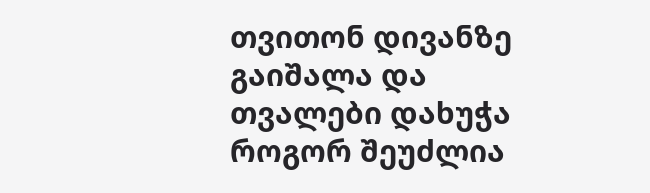თვითონ დივანზე გაიშალა და თვალები დახუჭა როგორ შეუძლია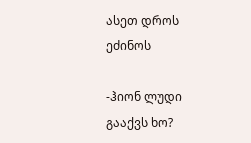ასეთ დროს ეძინოს

-ჰიონ ლუდი გააქვს ხო?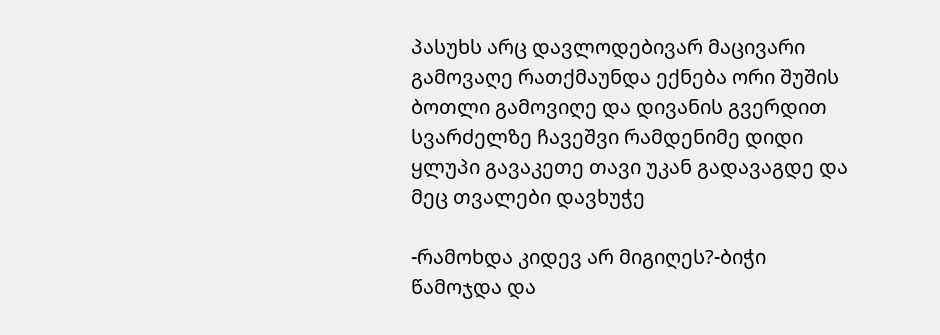პასუხს არც დავლოდებივარ მაცივარი გამოვაღე რათქმაუნდა ექნება ორი შუშის ბოთლი გამოვიღე და დივანის გვერდით სვარძელზე ჩავეშვი რამდენიმე დიდი ყლუპი გავაკეთე თავი უკან გადავაგდე და მეც თვალები დავხუჭე

-რამოხდა კიდევ არ მიგიღეს?-ბიჭი წამოჯდა და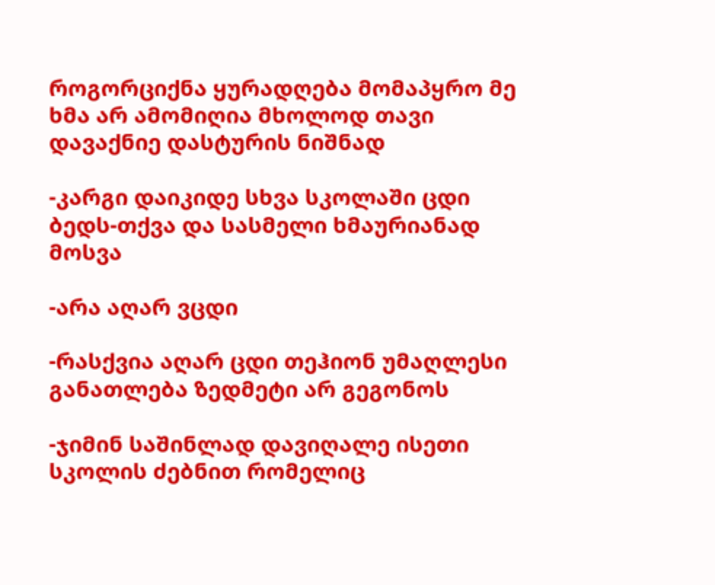როგორციქნა ყურადღება მომაპყრო მე ხმა არ ამომიღია მხოლოდ თავი დავაქნიე დასტურის ნიშნად

-კარგი დაიკიდე სხვა სკოლაში ცდი ბედს-თქვა და სასმელი ხმაურიანად მოსვა

-არა აღარ ვცდი

-რასქვია აღარ ცდი თეჰიონ უმაღლესი განათლება ზედმეტი არ გეგონოს

-ჯიმინ საშინლად დავიღალე ისეთი სკოლის ძებნით რომელიც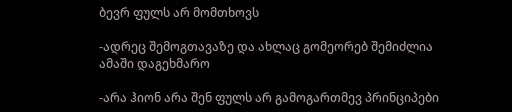ბევრ ფულს არ მომთხოვს

-ადრეც შემოგთავაზე და ახლაც გომეორებ შემიძლია ამაში დაგეხმარო

-არა ჰიონ არა შენ ფულს არ გამოგართმევ პრინციპები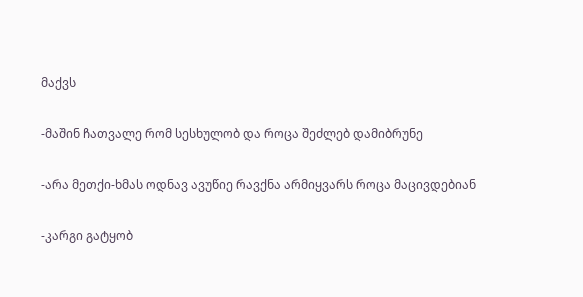მაქვს

-მაშინ ჩათვალე რომ სესხულობ და როცა შეძლებ დამიბრუნე

-არა მეთქი-ხმას ოდნავ ავუწიე რავქნა არმიყვარს როცა მაცივდებიან

-კარგი გატყობ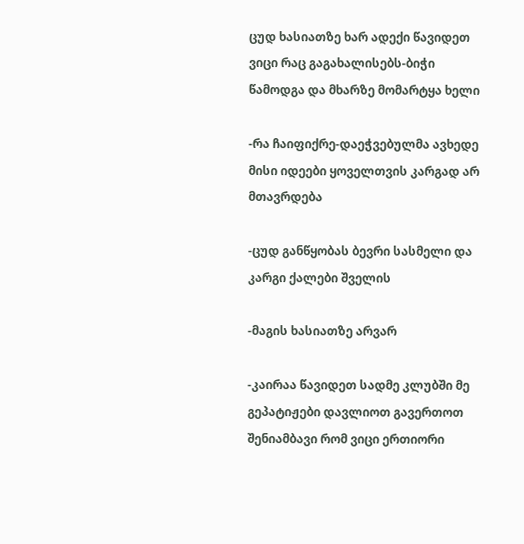ცუდ ხასიათზე ხარ ადექი წავიდეთ ვიცი რაც გაგახალისებს-ბიჭი წამოდგა და მხარზე მომარტყა ხელი

-რა ჩაიფიქრე-დაეჭვებულმა ავხედე მისი იდეები ყოველთვის კარგად არ მთავრდება

-ცუდ განწყობას ბევრი სასმელი და კარგი ქალები შველის

-მაგის ხასიათზე არვარ

-კაირაა წავიდეთ სადმე კლუბში მე გეპატიჟები დავლიოთ გავერთოთ შენიამბავი რომ ვიცი ერთიორი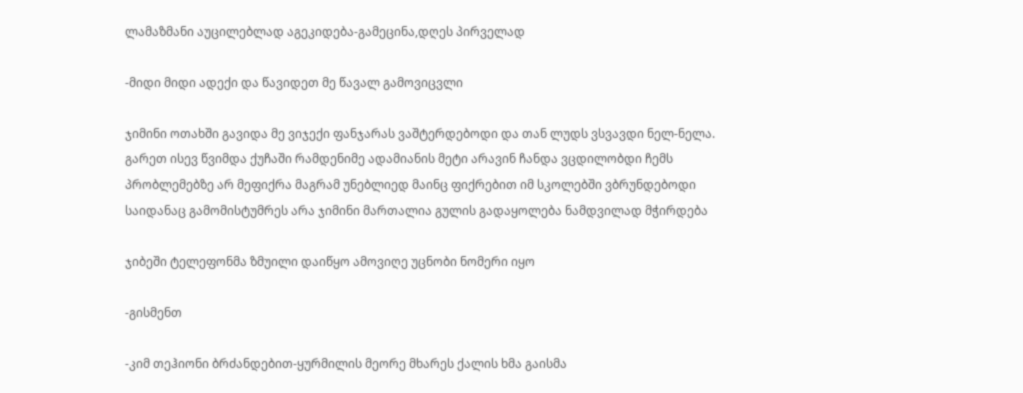ლამაზმანი აუცილებლად აგეკიდება-გამეცინა,დღეს პირველად

-მიდი მიდი ადექი და წავიდეთ მე წავალ გამოვიცვლი

ჯიმინი ოთახში გავიდა მე ვიჯექი ფანჯარას ვაშტერდებოდი და თან ლუდს ვსვავდი ნელ-ნელა. გარეთ ისევ წვიმდა ქუჩაში რამდენიმე ადამიანის მეტი არავინ ჩანდა ვცდილობდი ჩემს პრობლემებზე არ მეფიქრა მაგრამ უნებლიედ მაინც ფიქრებით იმ სკოლებში ვბრუნდებოდი საიდანაც გამომისტუმრეს არა ჯიმინი მართალია გულის გადაყოლება ნამდვილად მჭირდება

ჯიბეში ტელეფონმა ზმუილი დაიწყო ამოვიღე უცნობი ნომერი იყო

-გისმენთ

-კიმ თეჰიონი ბრძანდებით-ყურმილის მეორე მხარეს ქალის ხმა გაისმა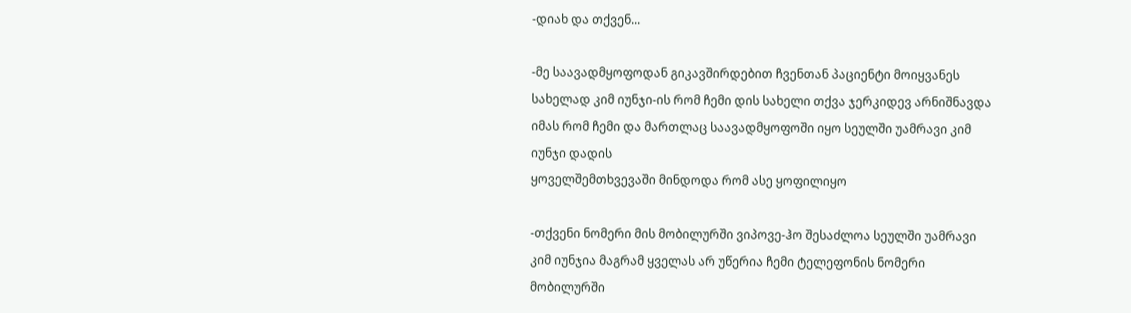-დიახ და თქვენ...

-მე საავადმყოფოდან გიკავშირდებით ჩვენთან პაციენტი მოიყვანეს სახელად კიმ იუნჯი-ის რომ ჩემი დის სახელი თქვა ჯერკიდევ არნიშნავდა იმას რომ ჩემი და მართლაც საავადმყოფოში იყო სეულში უამრავი კიმ იუნჯი დადის
ყოველშემთხვევაში მინდოდა რომ ასე ყოფილიყო

-თქვენი ნომერი მის მობილურში ვიპოვე-ჰო შესაძლოა სეულში უამრავი კიმ იუნჯია მაგრამ ყველას არ უწერია ჩემი ტელეფონის ნომერი მობილურში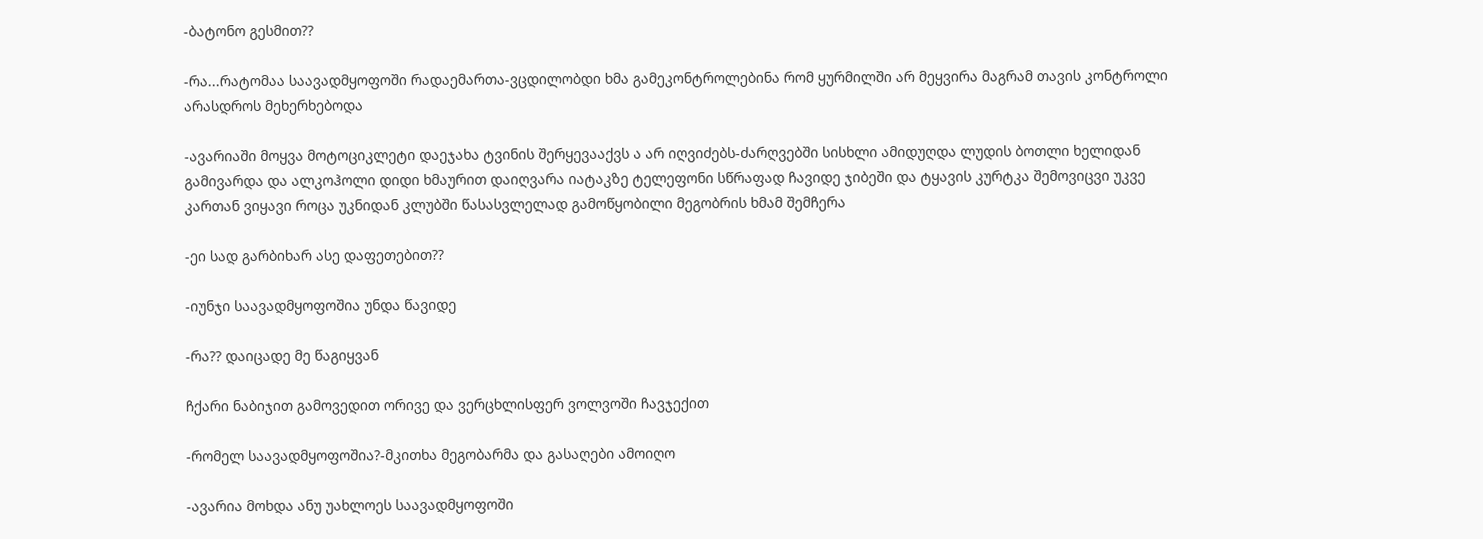-ბატონო გესმით??

-რა...რატომაა საავადმყოფოში რადაემართა-ვცდილობდი ხმა გამეკონტროლებინა რომ ყურმილში არ მეყვირა მაგრამ თავის კონტროლი არასდროს მეხერხებოდა

-ავარიაში მოყვა მოტოციკლეტი დაეჯახა ტვინის შერყევააქვს ა არ იღვიძებს-ძარღვებში სისხლი ამიდუღდა ლუდის ბოთლი ხელიდან გამივარდა და ალკოჰოლი დიდი ხმაურით დაიღვარა იატაკზე ტელეფონი სწრაფად ჩავიდე ჯიბეში და ტყავის კურტკა შემოვიცვი უკვე კართან ვიყავი როცა უკნიდან კლუბში წასასვლელად გამოწყობილი მეგობრის ხმამ შემჩერა

-ეი სად გარბიხარ ასე დაფეთებით??

-იუნჯი საავადმყოფოშია უნდა წავიდე

-რა?? დაიცადე მე წაგიყვან

ჩქარი ნაბიჯით გამოვედით ორივე და ვერცხლისფერ ვოლვოში ჩავჯექით

-რომელ საავადმყოფოშია?-მკითხა მეგობარმა და გასაღები ამოიღო

-ავარია მოხდა ანუ უახლოეს საავადმყოფოში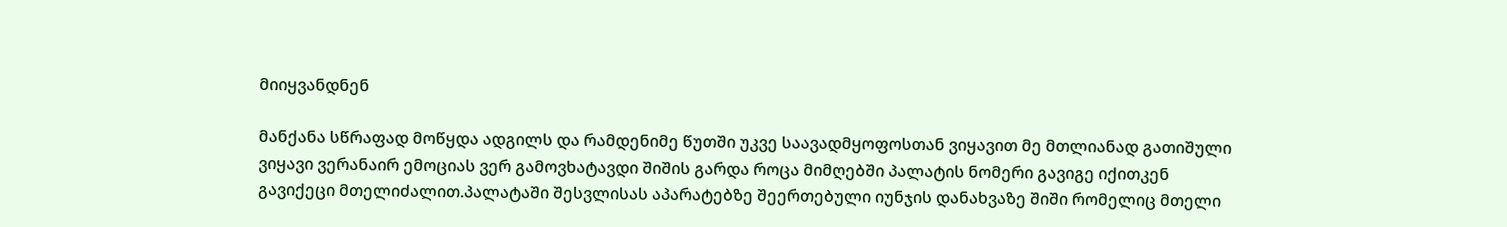მიიყვანდნენ

მანქანა სწრაფად მოწყდა ადგილს და რამდენიმე წუთში უკვე საავადმყოფოსთან ვიყავით მე მთლიანად გათიშული ვიყავი ვერანაირ ემოციას ვერ გამოვხატავდი შიშის გარდა როცა მიმღებში პალატის ნომერი გავიგე იქითკენ გავიქეცი მთელიძალით.პალატაში შესვლისას აპარატებზე შეერთებული იუნჯის დანახვაზე შიში რომელიც მთელი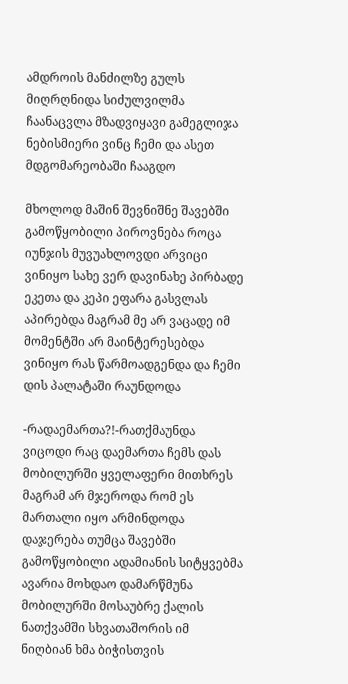ამდროის მანძილზე გულს მიღრღნიდა სიძულვილმა ჩაანაცვლა მზადვიყავი გამეგლიჯა ნებისმიერი ვინც ჩემი და ასეთ მდგომარეობაში ჩააგდო

მხოლოდ მაშინ შევნიშნე შავებში გამოწყობილი პიროვნება როცა იუნჯის მუვუახლოვდი არვიცი ვინიყო სახე ვერ დავინახე პირბადე ეკეთა და კეპი ეფარა გასვლას აპირებდა მაგრამ მე არ ვაცადე იმ მომენტში არ მაინტერესებდა ვინიყო რას წარმოადგენდა და ჩემი დის პალატაში რაუნდოდა

-რადაემართა?!-რათქმაუნდა ვიცოდი რაც დაემართა ჩემს დას მობილურში ყველაფერი მითხრეს მაგრამ არ მჯეროდა რომ ეს მართალი იყო არმინდოდა დაჯერება თუმცა შავებში გამოწყობილი ადამიანის სიტყვებმა ავარია მოხდაო დამარწმუნა მობილურში მოსაუბრე ქალის ნათქვამში სხვათაშორის იმ ნიღბიან ხმა ბიჭისთვის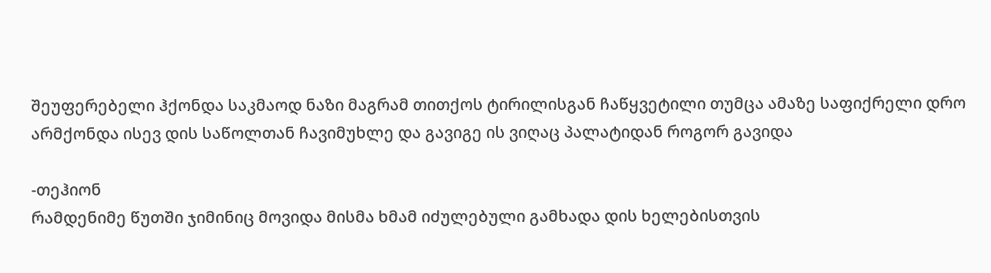შეუფერებელი ჰქონდა საკმაოდ ნაზი მაგრამ თითქოს ტირილისგან ჩაწყვეტილი თუმცა ამაზე საფიქრელი დრო არმქონდა ისევ დის საწოლთან ჩავიმუხლე და გავიგე ის ვიღაც პალატიდან როგორ გავიდა

-თეჰიონ
რამდენიმე წუთში ჯიმინიც მოვიდა მისმა ხმამ იძულებული გამხადა დის ხელებისთვის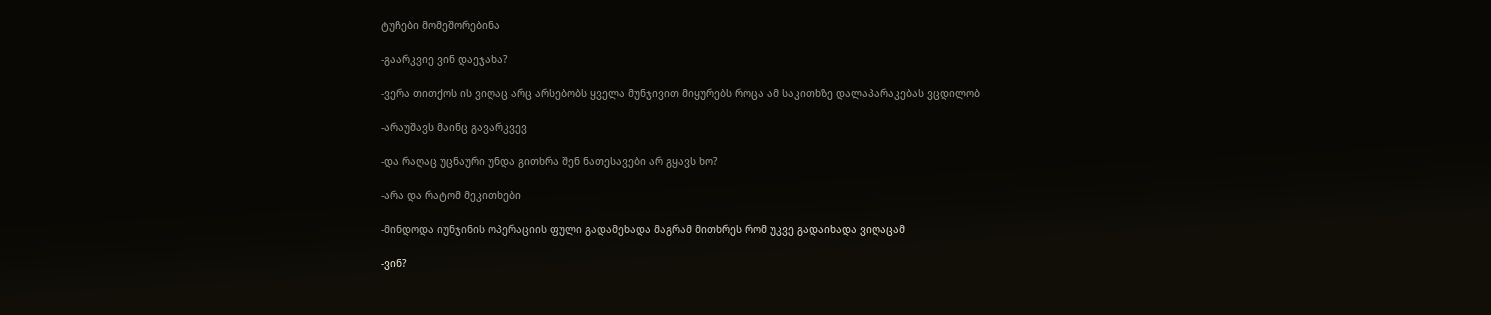ტუჩები მომეშორებინა

-გაარკვიე ვინ დაეჯახა?

-ვერა თითქოს ის ვიღაც არც არსებობს ყველა მუნჯივით მიყურებს როცა ამ საკითხზე დალაპარაკებას ვცდილობ

-არაუშავს მაინც გავარკვევ

-და რაღაც უცნაური უნდა გითხრა შენ ნათესავები არ გყავს ხო?

-არა და რატომ მეკითხები

-მინდოდა იუნჯინის ოპერაციის ფული გადამეხადა მაგრამ მითხრეს რომ უკვე გადაიხადა ვიღაცამ

-ვინ?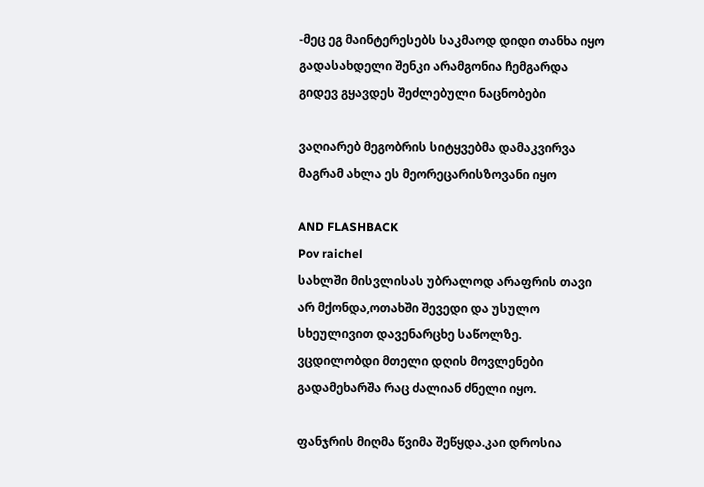-მეც ეგ მაინტერესებს საკმაოდ დიდი თანხა იყო გადასახდელი შენკი არამგონია ჩემგარდა გიდევ გყავდეს შეძლებული ნაცნობები

ვაღიარებ მეგობრის სიტყვებმა დამაკვირვა მაგრამ ახლა ეს მეორეცარისზოვანი იყო

AND FLASHBACK
Pov raichel
სახლში მისვლისას უბრალოდ არაფრის თავი არ მქონდა,ოთახში შევედი და უსულო სხეულივით დავენარცხე საწოლზე. ვცდილობდი მთელი დღის მოვლენები გადამეხარშა რაც ძალიან ძნელი იყო.

ფანჯრის მიღმა წვიმა შეწყდა.კაი დროსია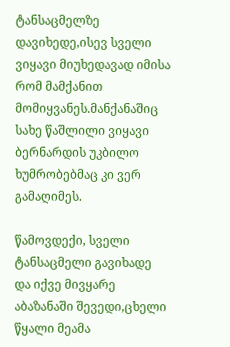ტანსაცმელზე დავიხედე,ისევ სველი ვიყავი მიუხედავად იმისა რომ მამქანით მომიყვანეს.მანქანაშიც სახე წაშლილი ვიყავი ბერნარდის უკბილო ხუმრობებმაც კი ვერ გამაღიმეს.

წამოვდექი, სველი ტანსაცმელი გავიხადე და იქვე მივყარე აბაზანაში შევედი,ცხელი წყალი მეამა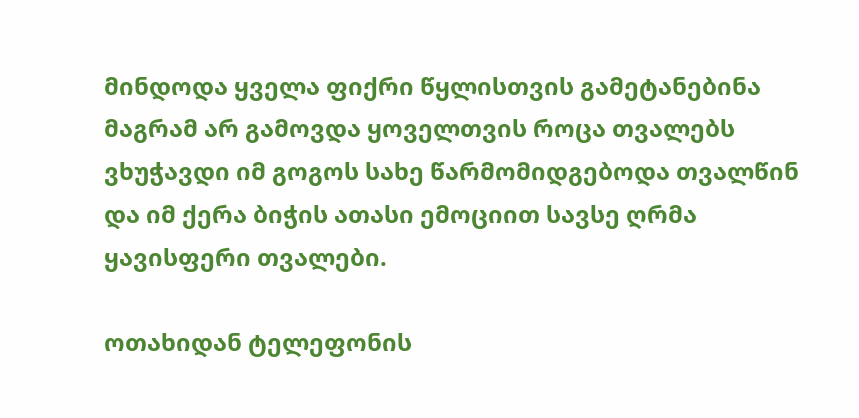მინდოდა ყველა ფიქრი წყლისთვის გამეტანებინა მაგრამ არ გამოვდა ყოველთვის როცა თვალებს ვხუჭავდი იმ გოგოს სახე წარმომიდგებოდა თვალწინ და იმ ქერა ბიჭის ათასი ემოციით სავსე ღრმა ყავისფერი თვალები.

ოთახიდან ტელეფონის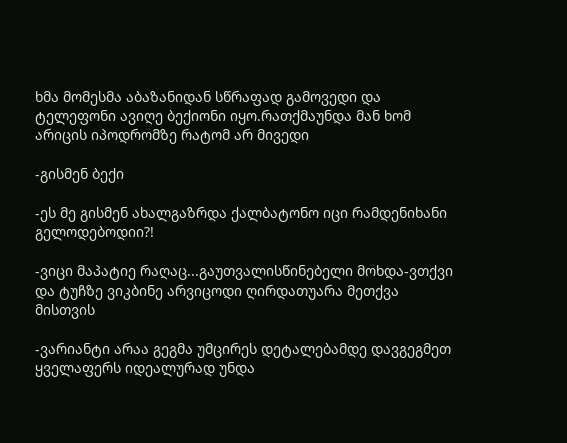ხმა მომესმა აბაზანიდან სწრაფად გამოვედი და ტელეფონი ავიღე ბექიონი იყო.რათქმაუნდა მან ხომ არიცის იპოდრომზე რატომ არ მივედი

-გისმენ ბექი

-ეს მე გისმენ ახალგაზრდა ქალბატონო იცი რამდენიხანი გელოდებოდიი?!

-ვიცი მაპატიე რაღაც...გაუთვალისწინებელი მოხდა-ვთქვი და ტუჩზე ვიკბინე არვიცოდი ღირდათუარა მეთქვა მისთვის

-ვარიანტი არაა გეგმა უმცირეს დეტალებამდე დავგეგმეთ ყველაფერს იდეალურად უნდა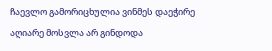ჩაევლო გამორიცხულია ვინმეს დაეჭირე აღიარე მოსვლა არ გინდოდა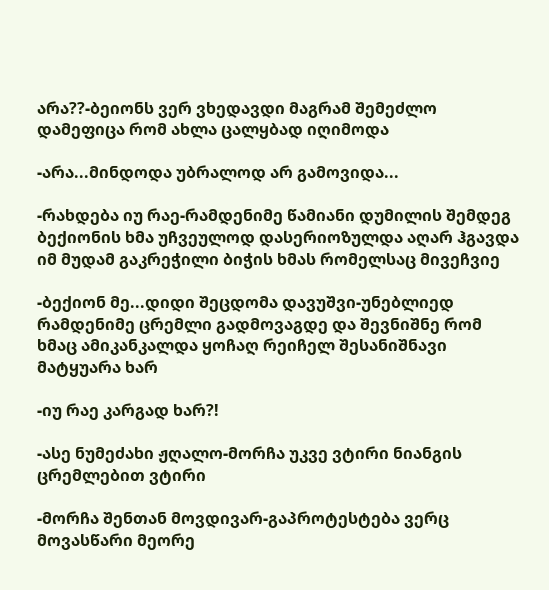არა??-ბეიონს ვერ ვხედავდი მაგრამ შემეძლო დამეფიცა რომ ახლა ცალყბად იღიმოდა

-არა...მინდოდა უბრალოდ არ გამოვიდა...

-რახდება იუ რაე-რამდენიმე წამიანი დუმილის შემდეგ ბექიონის ხმა უჩვეულოდ დასერიოზულდა აღარ ჰგავდა იმ მუდამ გაკრეჭილი ბიჭის ხმას რომელსაც მივეჩვიე

-ბექიონ მე...დიდი შეცდომა დავუშვი-უნებლიედ რამდენიმე ცრემლი გადმოვაგდე და შევნიშნე რომ ხმაც ამიკანკალდა ყოჩაღ რეიჩელ შესანიშნავი მატყუარა ხარ

-იუ რაე კარგად ხარ?!

-ასე ნუმეძახი ჟღალო-მორჩა უკვე ვტირი ნიანგის ცრემლებით ვტირი

-მორჩა შენთან მოვდივარ-გაპროტესტება ვერც მოვასწარი მეორე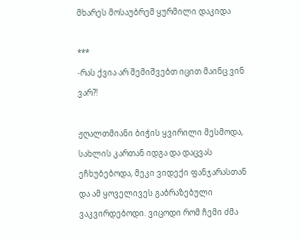მხარეს მოსაუბრემ ყურმილი დაკიდა

***
-რას ქვია არ შემიშვებთ იცით მაინც ვინ ვარ?!

ჟღალთმიანი ბიჭის ყვირილი მესმოდა, სახლის კართან იდგა და დაცვას ეჩხუბებოდა, მეკი ვიდექი ფანჯარასთან და ამ ყოველივეს გაბრაზებული ვაკვირდებოდი. ვიცოდი რომ ჩემი ძმა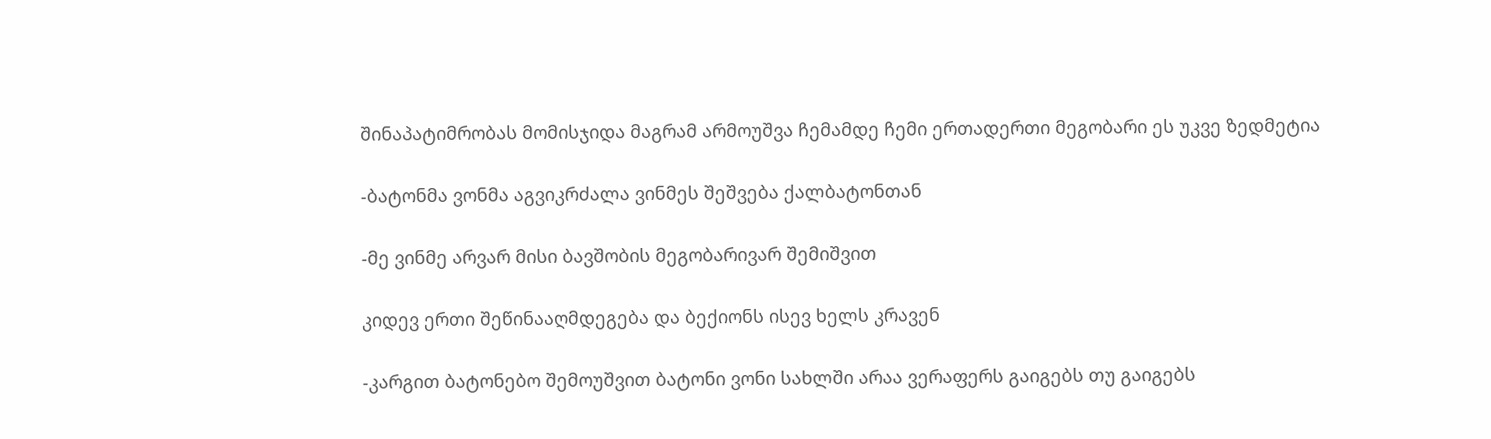შინაპატიმრობას მომისჯიდა მაგრამ არმოუშვა ჩემამდე ჩემი ერთადერთი მეგობარი ეს უკვე ზედმეტია

-ბატონმა ვონმა აგვიკრძალა ვინმეს შეშვება ქალბატონთან

-მე ვინმე არვარ მისი ბავშობის მეგობარივარ შემიშვით

კიდევ ერთი შეწინააღმდეგება და ბექიონს ისევ ხელს კრავენ

-კარგით ბატონებო შემოუშვით ბატონი ვონი სახლში არაა ვერაფერს გაიგებს თუ გაიგებს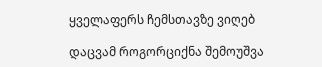ყველაფერს ჩემსთავზე ვიღებ

დაცვამ როგორციქნა შემოუშვა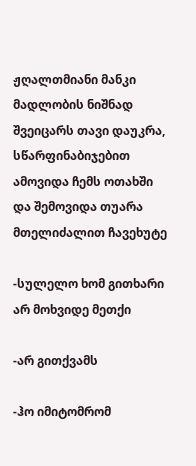ჟღალთმიანი მანკი მადლობის ნიშნად შვეიცარს თავი დაუკრა, სწარფინაბიჯებით ამოვიდა ჩემს ოთახში და შემოვიდა თუარა მთელიძალით ჩავეხუტე

-სულელო ხომ გითხარი
არ მოხვიდე მეთქი

-არ გითქვამს

-ჰო იმიტომრომ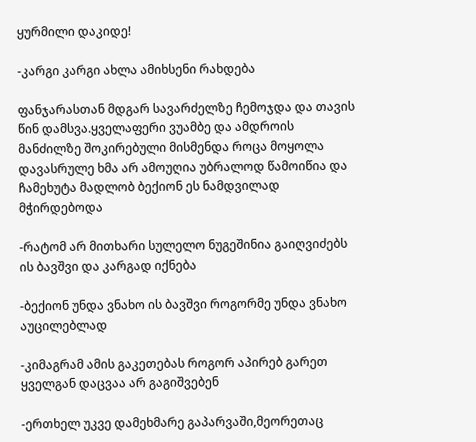ყურმილი დაკიდე!

-კარგი კარგი ახლა ამიხსენი რახდება

ფანჯარასთან მდგარ სავარძელზე ჩემოჯდა და თავის წინ დამსვა.ყველაფერი ვუამბე და ამდროის მანძილზე შოკირებული მისმენდა როცა მოყოლა დავასრულე ხმა არ ამოუღია უბრალოდ წამოიწია და ჩამეხუტა მადლობ ბექიონ ეს ნამდვილად მჭირდებოდა

-რატომ არ მითხარი სულელო ნუგეშინია გაიღვიძებს ის ბავშვი და კარგად იქნება

-ბექიონ უნდა ვნახო ის ბავშვი როგორმე უნდა ვნახო აუცილებლად

-კიმაგრამ ამის გაკეთებას როგორ აპირებ გარეთ ყველგან დაცვაა არ გაგიშვებენ

-ერთხელ უკვე დამეხმარე გაპარვაში,მეორეთაც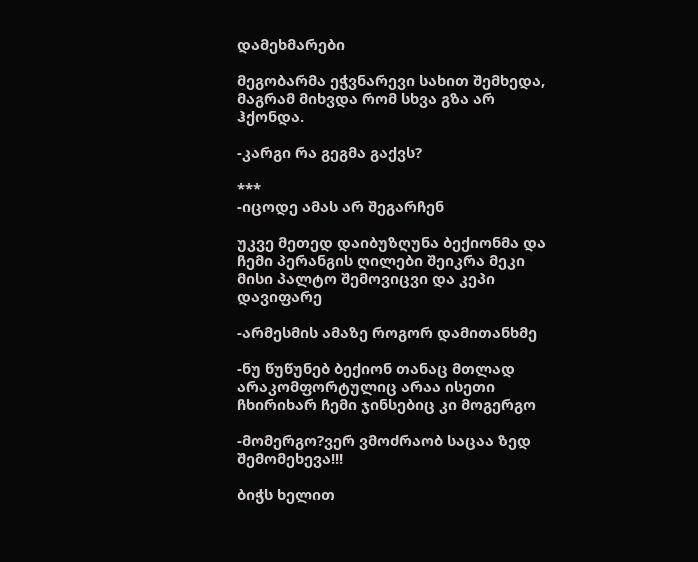დამეხმარები

მეგობარმა ეჭვნარევი სახით შემხედა, მაგრამ მიხვდა რომ სხვა გზა არ ჰქონდა.

-კარგი რა გეგმა გაქვს?

***
-იცოდე ამას არ შეგარჩენ

უკვე მეთედ დაიბუზღუნა ბექიონმა და ჩემი პერანგის ღილები შეიკრა მეკი მისი პალტო შემოვიცვი და კეპი დავიფარე

-არმესმის ამაზე როგორ დამითანხმე

-ნუ წუწუნებ ბექიონ თანაც მთლად არაკომფორტულიც არაა ისეთი ჩხირიხარ ჩემი ჯინსებიც კი მოგერგო

-მომერგო?ვერ ვმოძრაობ საცაა ზედ შემომეხევა!!!

ბიჭს ხელით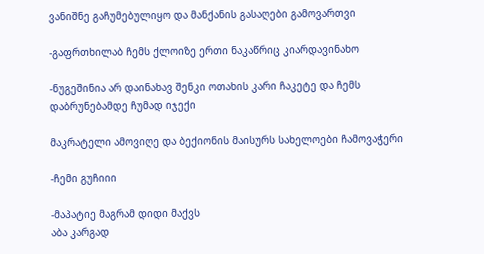ვანიშნე გაჩუმებულიყო და მანქანის გასაღები გამოვართვი

-გაფრთხილაბ ჩემს ქლოიზე ერთი ნაკაწრიც კიარდავინახო

-ნუგეშინია არ დაინახავ შენკი ოთახის კარი ჩაკეტე და ჩემს დაბრუნებამდე ჩუმად იჯექი

მაკრატელი ამოვიღე და ბექიონის მაისურს სახელოები ჩამოვაჭერი

-ჩემი გუჩიიი

-მაპატიე მაგრამ დიდი მაქვს
აბა კარგად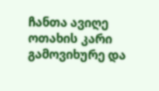ჩანთა ავიღე ოთახის კარი გამოვიხურე და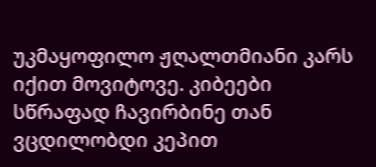უკმაყოფილო ჟღალთმიანი კარს იქით მოვიტოვე. კიბეები სწრაფად ჩავირბინე თან ვცდილობდი კეპით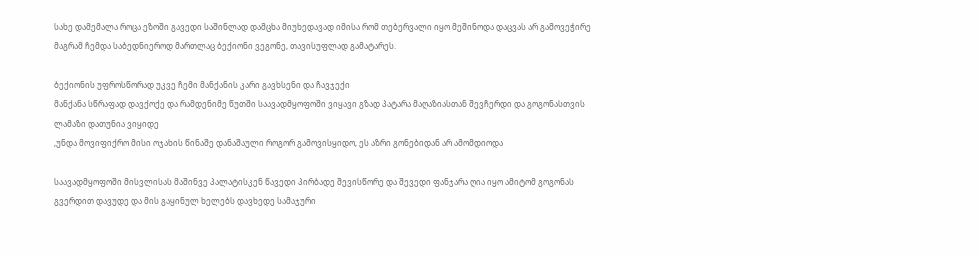სახე დამემალა როცა ეზოში გავედი საშინლად დამცხა მიუხედავად იმისა რომ თებერვალი იყო მეშინოდა დაცვას არ გამოვეჭირე მაგრამ ჩემდა საბედნიეროდ მართლაც ბექიონი ვეგონე, თავისუფლად გამატარეს.

ბექიონის უფროსწორად უკვე ჩემი მანქანის კარი გავხსენი და ჩავჯექი
მანქანა სწრაფად დავქოქე და რამდენიმე წუთში საავადმყოფოში ვიყავი გზად პატარა მაღაზიასთან შევჩერდი და გოგონასთვის ლამაზი დათუნია ვიყიდე
,უნდა მოვიფიქრო მისი ოჯახის წინაშე დანაშაული როგორ გამოვისყიდო, ეს აზრი გონებიდან არ ამომდიოდა

საავადმყოფოში მისვლისას მაშინვე პალატისკენ წავედი პირბადე შევისწორე და შევედი ფანჯარა ღია იყო ამიტომ გოგონას გვერდით დავუდე და მის გაყინულ ხელებს დავხედე სამაჯური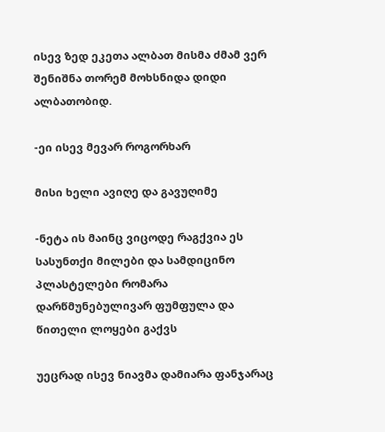ისევ ზედ ეკეთა ალბათ მისმა ძმამ ვერ შენიშნა თორემ მოხსნიდა დიდი ალბათობიდ.

-ეი ისევ მევარ როგორხარ

მისი ხელი ავიღე და გავუღიმე

-ნეტა ის მაინც ვიცოდე რაგქვია ეს სასუნთქი მილები და სამდიცინო პლასტელები რომარა დარწმუნებულივარ ფუმფულა და წითელი ლოყები გაქვს

უეცრად ისევ ნიავმა დამიარა ფანჯარაც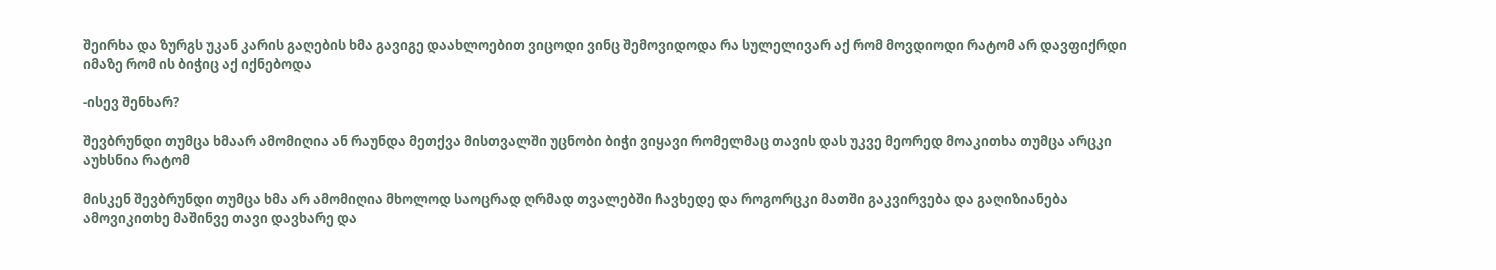შეირხა და ზურგს უკან კარის გაღების ხმა გავიგე დაახლოებით ვიცოდი ვინც შემოვიდოდა რა სულელივარ აქ რომ მოვდიოდი რატომ არ დავფიქრდი იმაზე რომ ის ბიჭიც აქ იქნებოდა

-ისევ შენხარ?

შევბრუნდი თუმცა ხმაარ ამომიღია ან რაუნდა მეთქვა მისთვალში უცნობი ბიჭი ვიყავი რომელმაც თავის დას უკვე მეორედ მოაკითხა თუმცა არცკი აუხსნია რატომ

მისკენ შევბრუნდი თუმცა ხმა არ ამომიღია მხოლოდ საოცრად ღრმად თვალებში ჩავხედე და როგორცკი მათში გაკვირვება და გაღიზიანება ამოვიკითხე მაშინვე თავი დავხარე და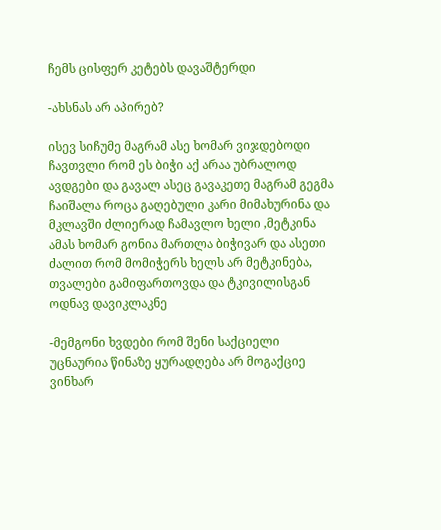ჩემს ცისფერ კეტებს დავაშტერდი

-ახსნას არ აპირებ?

ისევ სიჩუმე მაგრამ ასე ხომარ ვიჯდებოდი ჩავთვლი რომ ეს ბიჭი აქ არაა უბრალოდ ავდგები და გავალ ასეც გავაკეთე მაგრამ გეგმა ჩაიშალა როცა გაღებული კარი მიმახურინა და მკლავში ძლიერად ჩამავლო ხელი ,მეტკინა ამას ხომარ გონია მართლა ბიჭივარ და ასეთი ძალით რომ მომიჭერს ხელს არ მეტკინება, თვალები გამიფართოვდა და ტკივილისგან ოდნავ დავიკლაკნე

-მემგონი ხვდები რომ შენი საქციელი უცნაურია წინაზე ყურადღება არ მოგაქციე ვინხარ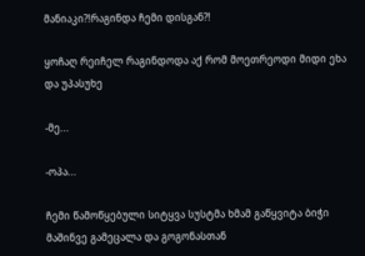მანიაკი?!რაგინდა ჩემი დისგან?!

ყოჩაღ რეიჩელ რაგინდოდა აქ რომ მოეთრეოდი მიდი ეხა და უპასუხე

-მე...

-ოპა...

ჩემი წამოწყებული სიტყვა სუსტმა ხმამ გაწყვიტა ბიჭი მაშინვე გამეცალა და გოგონასთან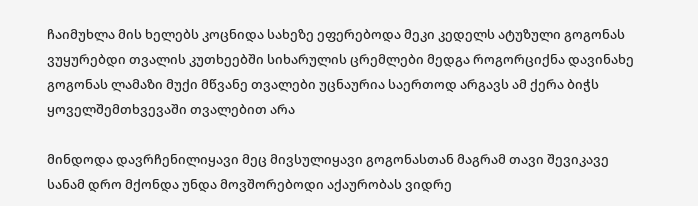ჩაიმუხლა მის ხელებს კოცნიდა სახეზე ეფერებოდა მეკი კედელს ატუზული გოგონას ვუყურებდი თვალის კუთხეებში სიხარულის ცრემლები მედგა როგორციქნა დავინახე გოგონას ლამაზი მუქი მწვანე თვალები უცნაურია საერთოდ არგავს ამ ქერა ბიჭს ყოველშემთხვევაში თვალებით არა

მინდოდა დავრჩენილიყავი მეც მივსულიყავი გოგონასთან მაგრამ თავი შევიკავე სანამ დრო მქონდა უნდა მოვშორებოდი აქაურობას ვიდრე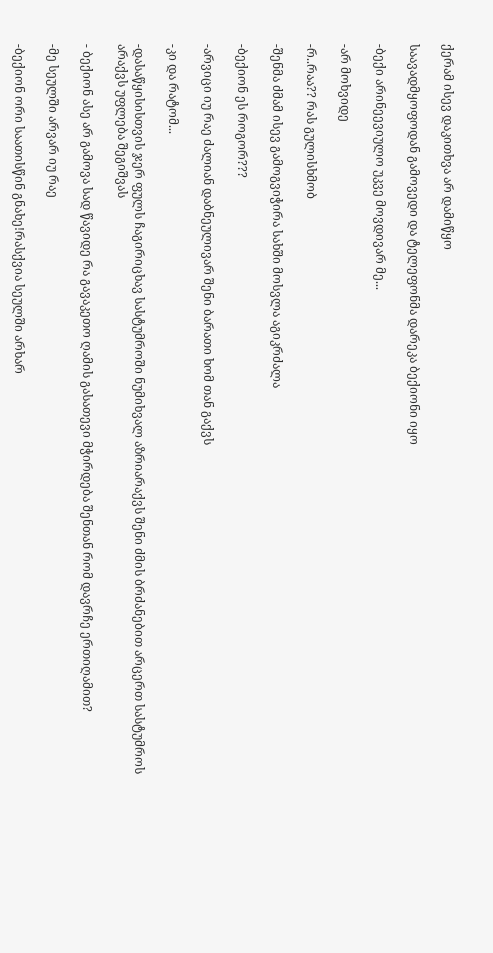ქერამ ისევ დაკითხვა არ დამიწყო

საავადმყოფოდან გამოვედი და ტელეფონმა დარეკა ბექიონი იყო

-ბექი არინეევიულო უკვე მოვდივარ მე...

-არ მოხვიდე

-რ..რაა?? რას გულისხმობ

-შენმა ძმამ ისევ გამოგვიჭირა სახში მოსვლა აგიკრძალა

-ბექიონ ეს როგორ???

-არვიცი იუ რაე ძალიან დაბნეულივარ შენი ბარათი ხომ თან გაქვს

-კი და რატომ...

-დასაწყისისთვის ჯერ ფულს ჩაგირიცხავ სასტუმროში ნუმიხვალ აზრიარაქვს შენი ძმის ბრძანებით არცერთ სასტუმროს არაქვს უფლება შეგიშვას

- ბექიონ ასე არ გამოვა სად წავიდე რა გავაკეთო ღამის გასათევი მჭირდება შენთან რომ დავრჩე ერთიღამით?

-მე სეულში არვარ იუ რაე

-ბექიონ ორი საათისწინ გნახე!რასქვია სეულში არხარ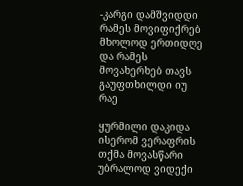-კარგი დამშვიდდი რამეს მოვიფიქრებ მხოლოდ ერთიდღე და რამეს მოვახერხებ თავს გაუფთხილდი იუ რაე

ყურმილი დაკიდა ისერომ ვერაფრის თქმა მოვასწარი უბრალოდ ვიდექი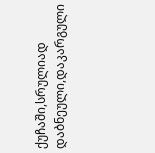ქუჩაში,სრულიად დაბნეული,დაკარგული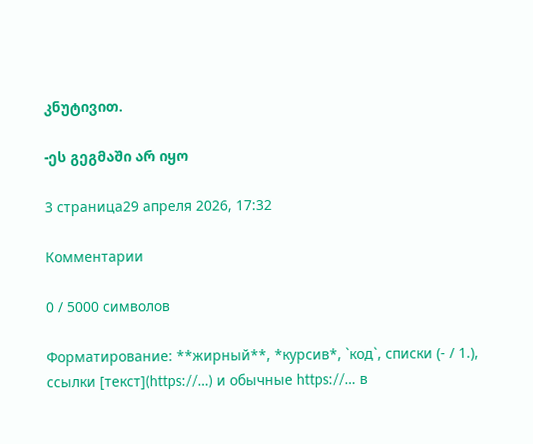კნუტივით.

-ეს გეგმაში არ იყო

3 страница29 апреля 2026, 17:32

Комментарии

0 / 5000 символов

Форматирование: **жирный**, *курсив*, `код`, списки (- / 1.), ссылки [текст](https://…) и обычные https://… в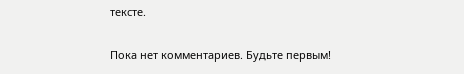тексте.

Пока нет комментариев. Будьте первым!